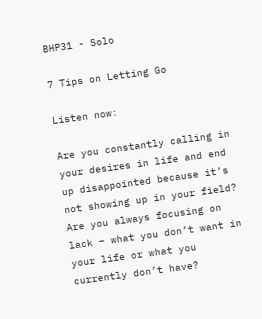BHP31 - Solo

7 Tips on Letting Go

Listen now:

Are you constantly calling in your desires in life and end up disappointed because it’s not showing up in your field? Are you always focusing on lack – what you don’t want in your life or what you currently don’t have?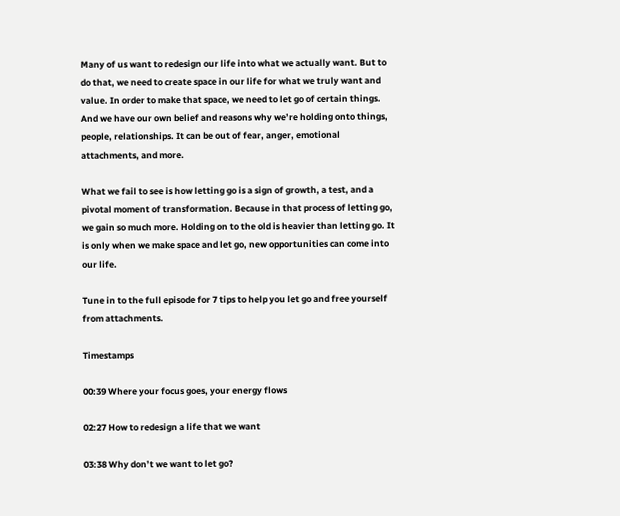Many of us want to redesign our life into what we actually want. But to do that, we need to create space in our life for what we truly want and value. In order to make that space, we need to let go of certain things. And we have our own belief and reasons why we’re holding onto things, people, relationships. It can be out of fear, anger, emotional attachments, and more.

What we fail to see is how letting go is a sign of growth, a test, and a pivotal moment of transformation. Because in that process of letting go, we gain so much more. Holding on to the old is heavier than letting go. It is only when we make space and let go, new opportunities can come into our life.

Tune in to the full episode for 7 tips to help you let go and free yourself from attachments.

Timestamps

00:39 Where your focus goes, your energy flows

02:27 How to redesign a life that we want

03:38 Why don’t we want to let go?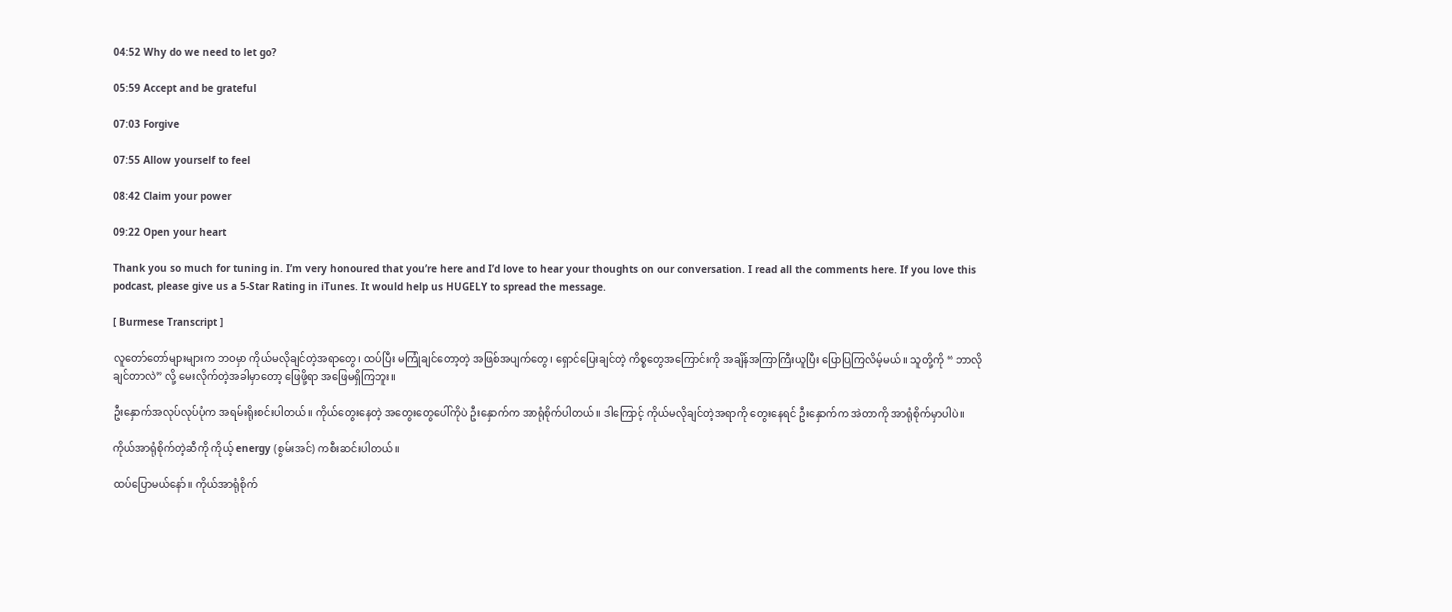04:52 Why do we need to let go?

05:59 Accept and be grateful

07:03 Forgive

07:55 Allow yourself to feel

08:42 Claim your power

09:22 Open your heart

Thank you so much for tuning in. I’m very honoured that you’re here and I’d love to hear your thoughts on our conversation. I read all the comments here. If you love this podcast, please give us a 5-Star Rating in iTunes. It would help us HUGELY to spread the message.

[ Burmese Transcript ]

လူတော်တော်များများက ဘဝမှာ ကိုယ်မလိုချင်တဲ့အရာတွေ၊ ထပ်ပြီး မကြုံချင်တော့တဲ့ အဖြစ်အပျက်တွေ၊ ရှောင်ပြေးချင်တဲ့ ကိစ္စတွေအကြောင်းကို အချိန်အကြာကြီးယူပြီး ပြောပြကြလိမ့်မယ်။ သူတို့ကို “ ဘာလိုချင်တာလဲ” လို့ မေးလိုက်တဲ့အခါမှာတော့ ဖြေဖို့ရာ အဖြေမရှိကြဘူး။

ဦးနှောက်အလုပ်လုပ်ပုံက အရမ်းရိုးစင်းပါတယ်။ ကိုယ်တွေးနေတဲ့ အတွေးတွေပေါ်ကိုပဲ ဦးနှောက်က အာရုံစိုက်ပါတယ်။ ဒါကြောင့် ကိုယ်မလိုချင်တဲ့အရာကို တွေးနေရင် ဦးနှောက်က အဲတာကို အာရုံစိုက်မှာပါပဲ။

ကိုယ်အာရုံစိုက်တဲ့ဆီကို ကိုယ့် energy (စွမ်းအင်) ကစီးဆင်းပါတယ်။

ထပ်ပြောမယ်နော်။ ကိုယ်အာရုံစိုက်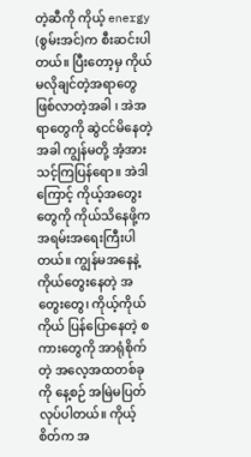တဲ့ဆီကို ကိုယ့် energy (စွမ်းအင်)က စီးဆင်းပါတယ်။ ပြီးတော့မှ ကိုယ်မလိုချင်တဲ့အရာတွေ ဖြစ်လာတဲ့အခါ ၊ အဲအရာတွေကို ဆွဲငင်မိနေတဲ့အခါ ကျွန်မတို့ အံ့အားသင့်ကြပြန်ရော။ အဲဒါကြောင့် ကိုယ့်အတွေးတွေကို ကိုယ်သိနေဖို့က အရမ်းအရေးကြီးပါတယ်။ ကျွန်မအနေနဲ့ ကိုယ်တွေးနေတဲ့ အတွေးတွေ၊ ကိုယ့်ကိုယ်ကိုယ် ပြန်ပြောနေတဲ့ စကားတွေကို အာရုံစိုက်တဲ့ အလေ့အထတစ်ခုကို နေ့စဉ် အမြဲမပြတ် လုပ်ပါတယ်။ ကိုယ့်စိတ်က အ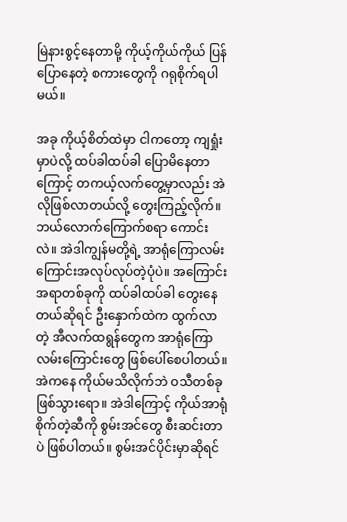မြဲနားစွင့်နေတာမို့ ကိုယ့်ကိုယ်ကိုယ် ပြန်ပြောနေတဲ့ စကားတွေကို ဂရုစိုက်ရပါမယ်။

အခု ကိုယ့်စိတ်ထဲမှာ ငါကတော့ ကျရှုံးမှာပဲလို့ ထပ်ခါထပ်ခါ ပြောမိနေတာကြောင့် တကယ့်လက်တွေ့မှာလည်း အဲလိုဖြစ်လာတယ်လို့ တွေးကြည့်လိုက်။ ဘယ်လောက်ကြောက်စရာ ကောင်းလဲ။ အဲဒါကျွန်မတို့ရဲ့ အာရုံကြောလမ်းကြောင်းအလုပ်လုပ်တဲ့ပုံပဲ။ အကြောင်းအရာတစ်ခုကို ထပ်ခါထပ်ခါ တွေးနေတယ်ဆိုရင် ဦးနှောက်ထဲက ထွက်လာတဲ့ အီလက်ထရွန်တွေက အာရုံကြောလမ်းကြောင်းတွေ ဖြစ်ပေါ်စေပါတယ်။ အဲကနေ ကိုယ်မသိလိုက်ဘဲ ဝသီတစ်ခု ဖြစ်သွားရော။ အဲဒါကြောင့် ကိုယ်အာရုံစိုက်တဲ့ဆီကို စွမ်းအင်တွေ စီးဆင်းတာပဲ ဖြစ်ပါတယ်။ စွမ်းအင်ပိုင်းမှာဆိုရင်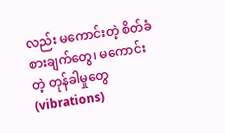လည်း မကောင်းတဲ့ စိတ်ခံစားချက်တွေ၊ မကောင်းတဲ့ တုန်ခါမှုတွေ(vibrations)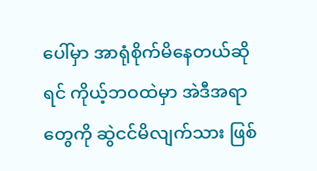ပေါ်မှာ အာရုံစိုက်မိနေတယ်ဆိုရင် ကိုယ့်ဘဝထဲမှာ အဲဒီအရာတွေကို ဆွဲငင်မိလျက်သား ဖြစ်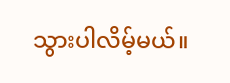သွားပါလိမ့်မယ်။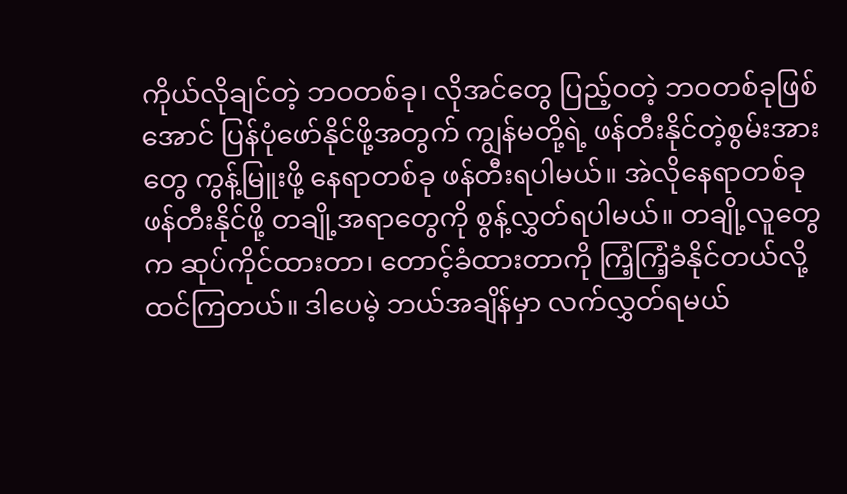ကိုယ်လိုချင်တဲ့ ဘဝတစ်ခု၊ လိုအင်တွေ ပြည့်ဝတဲ့ ဘဝတစ်ခုဖြစ်အောင် ပြန်ပုံဖော်နိုင်ဖို့အတွက် ကျွန်မတို့ရဲ့ ဖန်တီးနိုင်တဲ့စွမ်းအားတွေ ကွန့်မြူးဖို့ နေရာတစ်ခု ဖန်တီးရပါမယ်။ အဲလိုနေရာတစ်ခု ဖန်တီးနိုင်ဖို့ တချို့အရာတွေကို စွန့်လွှတ်ရပါမယ်။ တချို့လူတွေက ဆုပ်ကိုင်ထားတာ၊ တောင့်ခံထားတာကို ကြံ့ကြံ့ခံနိုင်တယ်လို့ ထင်ကြတယ်။ ဒါပေမဲ့ ဘယ်အချိန်မှာ လက်လွှတ်ရမယ်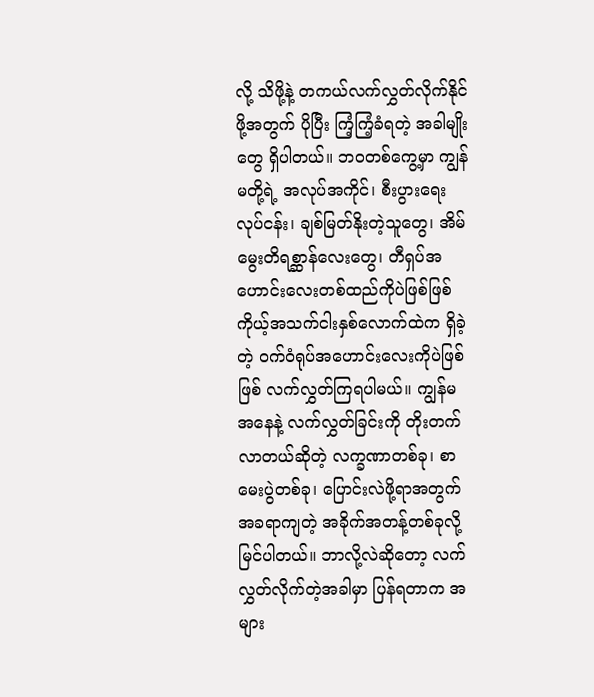လို့ သိဖို့နဲ့ တကယ်လက်လွှတ်လိုက်နိုင်ဖို့အတွက် ပိုပြီး ကြံ့ကြံ့ခံရတဲ့ အခါမျိုးတွေ ရှိပါတယ်။ ဘဝတစ်ကွေ့မှာ ကျွန်မတို့ရဲ့ အလုပ်အကိုင်၊ စီးပွားရေးလုပ်ငန်း၊ ချစ်မြတ်နိုးတဲ့သူတွေ၊ အိမ်မွေးတိရစ္ဆာန်လေးတွေ၊ တီရှပ်အဟောင်းလေးတစ်ထည်ကိုပဲဖြစ်ဖြစ် ကိုယ့်အသက်ငါးနှစ်လောက်ထဲက ရှိခဲ့တဲ့ ဝက်ဝံရုပ်အဟောင်းလေးကိုပဲဖြစ်ဖြစ် လက်လွှတ်ကြရပါမယ်။ ကျွန်မအနေနဲ့ လက်လွှတ်ခြင်းကို တိုးတက်လာတယ်ဆိုတဲ့ လက္ခဏာတစ်ခု၊ စာမေးပွဲတစ်ခု၊ ပြောင်းလဲဖို့ရာအတွက် အခရာကျတဲ့ အခိုက်အတန့်တစ်ခုလို့ မြင်ပါတယ်။ ဘာလို့လဲဆိုတော့ လက်လွှတ်လိုက်တဲ့အခါမှာ ပြန်ရတာက အများ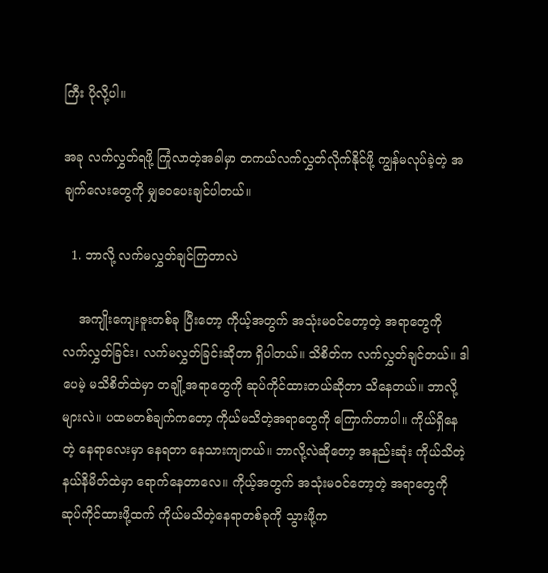ကြီး ပိုလို့ပါ။

အခု လက်လွှတ်ရဖို့ ကြုံလာတဲ့အခါမှာ တကယ်လက်လွှတ်လိုက်နိုင်ဖို့ ကျွန်မလုပ်ခဲ့တဲ့ အချက်လေးတွေကို မျှဝေပေးချင်ပါတယ်။

  1. ဘာလို့ လက်မလွှတ်ချင်ကြတာလဲ

    အကျိုးကျေးဇူးတစ်ခု ပြီးတော့ ကိုယ့်အတွက် အသုံးမဝင်တော့တဲ့ အရာတွေကို လက်လွှတ်ခြင်း၊ လက်မလွှတ်ခြင်းဆိုတာ ရှိပါတယ်။ သိစိတ်က လက်လွှတ်ချင်တယ်။ ဒါပေမဲ့ မသိစိတ်ထဲမှာ တချို့အရာတွေကို ဆုပ်ကိုင်ထားတယ်ဆိုတာ သိနေတယ်။ ဘာလို့များလဲ။ ပထမတစ်ချက်ကတော့ ကိုယ်မသိတဲ့အရာတွေကို ကြောက်တာပါ။ ကိုယ်ရှိနေတဲ့ နေရာလေးမှာ နေရတာ နေသားကျတယ်။ ဘာလို့လဲဆိုတော့ အနည်းဆုံး ကိုယ်သိတဲ့ နယ်နိမိတ်ထဲမှာ ရောက်နေတာလေ။ ကိုယ့်အတွက် အသုံးမဝင်တော့တဲ့ အရာတွေကို ဆုပ်ကိုင်ထားဖို့ထက် ကိုယ်မသိတဲ့နေရာတစ်ခုကို သွားဖို့က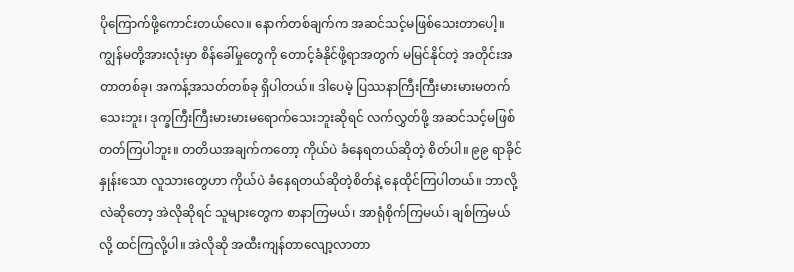ပိုကြောက်ဖို့ကောင်းတယ်လေ။ နောက်တစ်ချက်က အဆင်သင့်မဖြစ်သေးတာပေါ့။ ကျွန်မတို့အားလုံးမှာ စိန်ခေါ်မှုတွေကို တောင့်ခံနိုင်ဖို့ရာအတွက် မမြင်နိုင်တဲ့ အတိုင်းအတာတစ်ခု၊ အကန့်အသတ်တစ်ခု ရှိပါတယ်။ ဒါပေမဲ့ ပြဿနာကြီးကြီးမားမားမတက်သေးဘူး၊ ဒုက္ခကြီးကြီးမားမားမရောက်သေးဘူးဆိုရင် လက်လွှတ်ဖို့ အဆင်သင့်မဖြစ်တတ်ကြပါဘူး။ တတိယအချက်ကတော့ ကိုယ်ပဲ ခံနေရတယ်ဆိုတဲ့ စိတ်ပါ။ ၉၉ ရာခိုင်နှုန်းသော လူသားတွေဟာ ကိုယ်ပဲ ခံနေရတယ်ဆိုတဲ့စိတ်နဲ့ နေထိုင်ကြပါတယ်။ ဘာလို့လဲဆိုတော့ အဲလိုဆိုရင် သူများတွေက စာနာကြမယ်၊ အာရုံစိုက်ကြမယ်၊ ချစ်ကြမယ်လို့ ထင်ကြလို့ပါ။ အဲလိုဆို အထီးကျန်တာလျော့လာတာ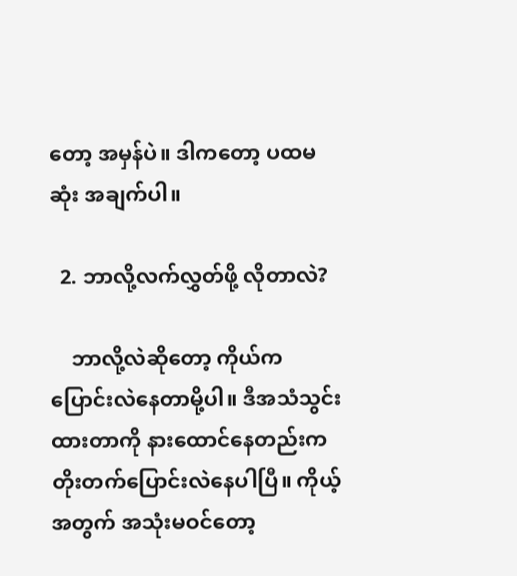တော့ အမှန်ပဲ။ ဒါကတော့ ပထမဆုံး အချက်ပါ။

  2. ဘာလို့လက်လွှတ်ဖို့ လိုတာလဲ?

    ဘာလို့လဲဆိုတော့ ကိုယ်က ပြောင်းလဲနေတာမို့ပါ။ ဒီအသံသွင်းထားတာကို နားထောင်နေတည်းက တိုးတက်ပြောင်းလဲနေပါပြီ။ ကိုယ့်အတွက် အသုံးမဝင်တော့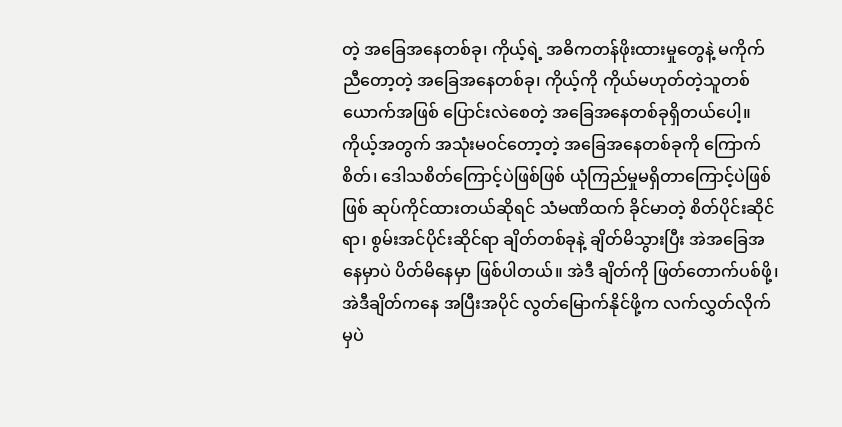တဲ့ အခြေအနေတစ်ခု၊ ကိုယ့်ရဲ့ အဓိကတန်ဖိုးထားမှုတွေနဲ့ မကိုက်ညီတော့တဲ့ အခြေအနေတစ်ခု၊ ကိုယ့်ကို ကိုယ်မဟုတ်တဲ့သူတစ်ယောက်အဖြစ် ပြောင်းလဲစေတဲ့ အခြေအနေတစ်ခုရှိတယ်ပေါ့။ ကိုယ့်အတွက် အသုံးမဝင်တော့တဲ့ အခြေအနေတစ်ခုကို ကြောက်စိတ်၊ ဒေါသစိတ်ကြောင့်ပဲဖြစ်ဖြစ် ယုံကြည်မှုမရှိတာကြောင့်ပဲဖြစ်ဖြစ် ဆုပ်ကိုင်ထားတယ်ဆိုရင် သံမဏိထက် ခိုင်မာတဲ့ စိတ်ပိုင်းဆိုင်ရာ၊ စွမ်းအင်ပိုင်းဆိုင်ရာ ချိတ်တစ်ခုနဲ့ ချိတ်မိသွားပြီး အဲအခြေအနေမှာပဲ ပိတ်မိနေမှာ ဖြစ်ပါတယ်။ အဲဒီ ချိတ်ကို ဖြတ်တောက်ပစ်ဖို့၊ အဲဒီချိတ်ကနေ အပြီးအပိုင် လွတ်မြောက်နိုင်ဖို့က လက်လွှတ်လိုက်မှပဲ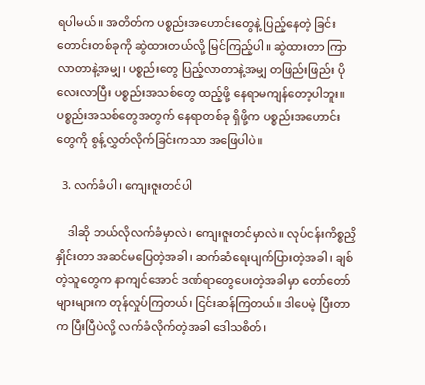ရပါမယ်။ အတိတ်က ပစ္စည်းအဟောင်းတွေနဲ့ ပြည့်နေတဲ့ ခြင်းတောင်းတစ်ခုကို ဆွဲထားတယ်လို့ မြင်ကြည့်ပါ။ ဆွဲထားတာ ကြာလာတာနဲ့အမျှ၊ ပစ္စည်းတွေ ပြည့်လာတာနဲ့အမျှ တဖြည်းဖြည်း ပိုလေးလာပြီး ပစ္စည်းအသစ်တွေ ထည့်ဖို့ နေရာမကျန်တော့ပါဘူး။ ပစ္စည်းအသစ်တွေအတွက် နေရာတစ်ခု ရှိဖို့က ပစ္စည်းအဟောင်းတွေကို စွန့်လွှတ်လိုက်ခြင်းကသာ အဖြေပါပဲ။

  3. လက်ခံပါ၊ ကျေးဇူးတင်ပါ

    ဒါဆို ဘယ်လိုလက်ခံမှာလဲ၊ ကျေးဇူးတင်မှာလဲ။ လုပ်ငန်းကိစ္စညှိနှိုင်းတာ အဆင်မပြေတဲ့အခါ၊ ဆက်ဆံရေးပျက်ပြားတဲ့အခါ၊ ချစ်တဲ့သူတွေက နာကျင်အောင် ဒဏ်ရာတွေပေးတဲ့အခါမှာ တော်တော်များများက တုန်လှုပ်ကြတယ်၊ ငြင်းဆန်ကြတယ်။ ဒါပေမဲ့ ပြီးတာက ပြီးပြီပဲလို့ လက်ခံလိုက်တဲ့အခါ ဒေါသစိတ်၊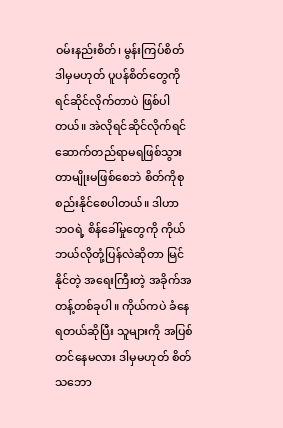ဝမ်းနည်းစိတ်၊ မွန်းကြပ်စိတ် ဒါမှမဟုတ် ပူပန်စိတ်တွေကို ရင်ဆိုင်လိုက်တာပဲ ဖြစ်ပါတယ်။ အဲလိုရင်ဆိုင်လိုက်ရင် ဆောက်တည်ရာမရဖြစ်သွားတာမျိုးမဖြစ်စေဘဲ စိတ်ကိုစုစည်းနိုင်စေပါတယ်။ ဒါဟာ ဘဝရဲ့ စိန်ခေါ်မှုတွေကို ကိုယ်ဘယ်လိုတုံ့ပြန်လဲဆိုတာ မြင်နိုင်တဲ့ အရေးကြီးတဲ့ အခိုက်အတန့်တစ်ခုပါ။ ကိုယ်ကပဲ ခံနေရတယ်ဆိုပြီး သူများကို အပြစ်တင်နေမလား ဒါမှမဟုတ် စိတ်သဘော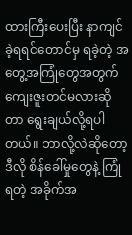ထားကြီးပေးပြီး နာကျင်ခဲ့ရရင်တောင်မှ ရခဲ့တဲ့ အတွေ့အကြုံတွေအတွက် ကျေးဇူးတင်မလားဆိုတာ ရွေးချယ်လို့ရပါတယ်။ ဘာလို့လဲဆိုတော့ ဒီလို စိန်ခေါ်မှုတွေနဲ့ ကြုံရတဲ့ အခိုက်အ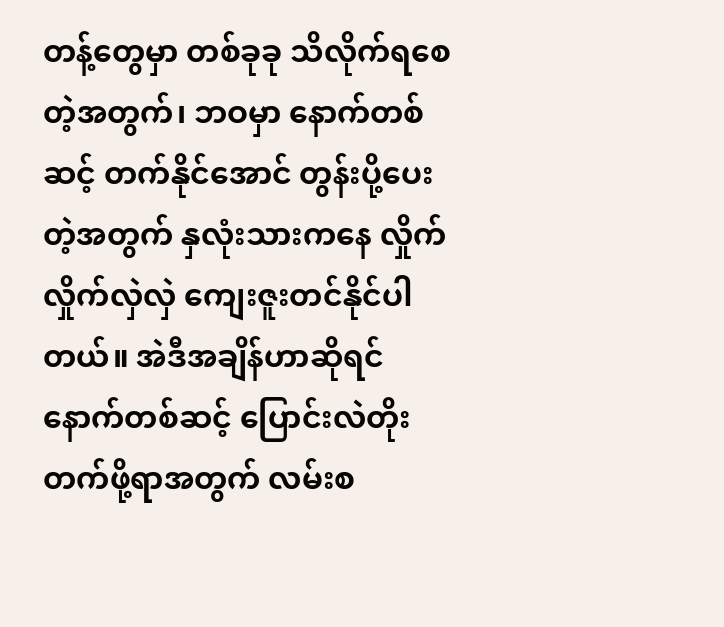တန့်တွေမှာ တစ်ခုခု သိလိုက်ရစေတဲ့အတွက်၊ ဘဝမှာ နောက်တစ်ဆင့် တက်နိုင်အောင် တွန်းပို့ပေးတဲ့အတွက် နှလုံးသားကနေ လှိုက်လှိုက်လှဲလှဲ ကျေးဇူးတင်နိုင်ပါတယ်။ အဲဒီအချိန်ဟာဆိုရင် နောက်တစ်ဆင့် ပြောင်းလဲတိုးတက်ဖို့ရာအတွက် လမ်းစ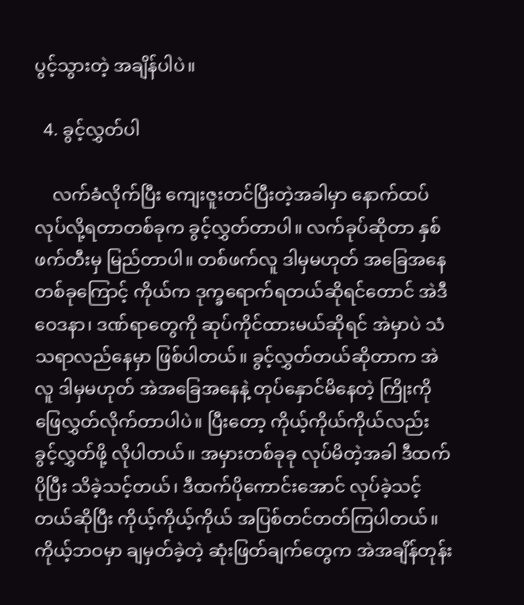ပွင့်သွားတဲ့ အချိန်ပါပဲ။

  4. ခွင့်လွှတ်ပါ

    လက်ခံလိုက်ပြီး ကျေးဇူးတင်ပြီးတဲ့အခါမှာ နောက်ထပ်လုပ်လို့ရတာတစ်ခုက ခွင့်လွှတ်တာပါ။ လက်ခုပ်ဆိုတာ နှစ်ဖက်တီးမှ မြည်တာပါ။ တစ်ဖက်လူ ဒါမှမဟုတ် အခြေအနေတစ်ခုကြောင့် ကိုယ်က ဒုက္ခရောက်ရတယ်ဆိုရင်တောင် အဲဒီဝေဒနာ၊ ဒဏ်ရာတွေကို ဆုပ်ကိုင်ထားမယ်ဆိုရင် အဲမှာပဲ သံသရာလည်နေမှာ ဖြစ်ပါတယ်။ ခွင့်လွှတ်တယ်ဆိုတာက အဲလူ ဒါမှမဟုတ် အဲအခြေအနေနဲ့ တုပ်နှောင်မိနေတဲ့ ကြိုးကို ဖြေလွှတ်လိုက်တာပါပဲ။ ပြီးတော့ ကိုယ့်ကိုယ်ကိုယ်လည်း ခွင့်လွှတ်ဖို့ လိုပါတယ်။ အမှားတစ်ခုခု လုပ်မိတဲ့အခါ ဒီထက်ပိုပြီး သိခဲ့သင့်တယ်၊ ဒီထက်ပိုကောင်းအောင် လုပ်ခဲ့သင့်တယ်ဆိုပြီး ကိုယ့်ကိုယ့်ကိုယ် အပြစ်တင်တတ်ကြပါတယ်။ ကိုယ့်ဘဝမှာ ချမှတ်ခဲ့တဲ့ ဆုံးဖြတ်ချက်တွေက အဲအချိန်တုန်း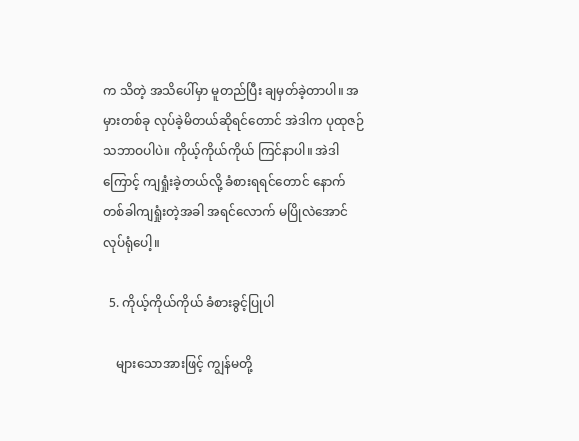က သိတဲ့ အသိပေါ်မှာ မူတည်ပြီး ချမှတ်ခဲ့တာပါ။ အမှားတစ်ခု လုပ်ခဲ့မိတယ်ဆိုရင်တောင် အဲဒါက ပုထုဇဉ်သဘာဝပါပဲ။ ကိုယ့်ကိုယ်ကိုယ် ကြင်နာပါ။ အဲဒါကြောင့် ကျရှုံးခဲ့တယ်လို့ ခံစားရရင်တောင် နောက်တစ်ခါကျရှုံးတဲ့အခါ အရင်လောက် မပြိုလဲအောင် လုပ်ရုံပေါ့။

  5. ကိုယ့်ကိုယ်ကိုယ် ခံစားခွင့်ပြုပါ

    များသောအားဖြင့် ကျွန်မတို့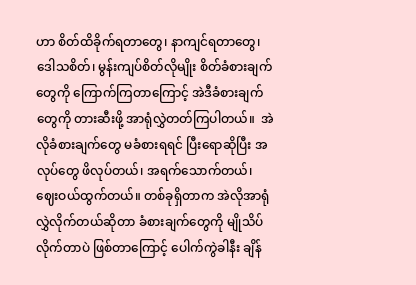ဟာ စိတ်ထိခိုက်ရတာတွေ၊ နာကျင်ရတာတွေ၊ ဒေါသစိတ်၊ မွန်းကျပ်စိတ်လိုမျိုး စိတ်ခံစားချက်တွေကို ကြောက်ကြတာကြောင့် အဲဒီခံစားချက်တွေကို တားဆီးဖို့ အာရုံလွှဲတတ်ကြပါတယ်။  အဲလိုခံစားချက်တွေ မခံစားရရင် ပြီးရောဆိုပြီး အလုပ်တွေ ဖိလုပ်တယ်၊ အရက်သောက်တယ်၊ ဈေးဝယ်ထွက်တယ်။ တစ်ခုရှိတာက အဲလိုအာရုံလွှဲလိုက်တယ်ဆိုတာ ခံစားချက်တွေကို မျိုသိပ်လိုက်တာပဲ ဖြစ်တာကြောင့် ပေါက်ကွဲခါနီး ချိန်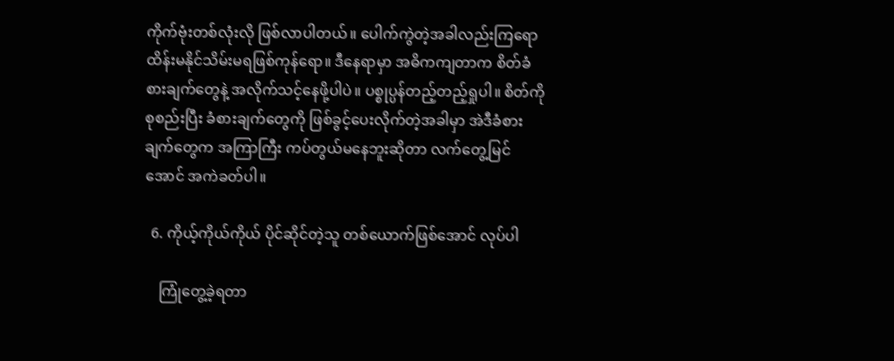ကိုက်ဗုံးတစ်လုံးလို ဖြစ်လာပါတယ်။ ပေါက်ကွဲတဲ့အခါလည်းကြရော ထိန်းမနိုင်သိမ်းမရဖြစ်ကုန်ရော။ ဒီနေရာမှာ အဓိကကျတာက စိတ်ခံစားချက်တွေနဲ့ အလိုက်သင့်နေဖို့ပါပဲ။ ပစ္စုပ္ပန်တည့်တည့်ရှုပါ။ စိတ်ကို စုစည်းပြီး ခံစားချက်တွေကို ဖြစ်ခွင့်ပေးလိုက်တဲ့အခါမှာ အဲဒီခံစားချက်တွေက အကြာကြီး ကပ်တွယ်မနေဘူးဆိုတာ လက်တွေ့မြင်အောင် အကဲခတ်ပါ။

  6. ကိုယ့်ကိုယ်ကိုယ် ပိုင်ဆိုင်တဲ့သူ တစ်ယောက်ဖြစ်အောင် လုပ်ပါ

    ကြုံတွေ့ခဲ့ရတာ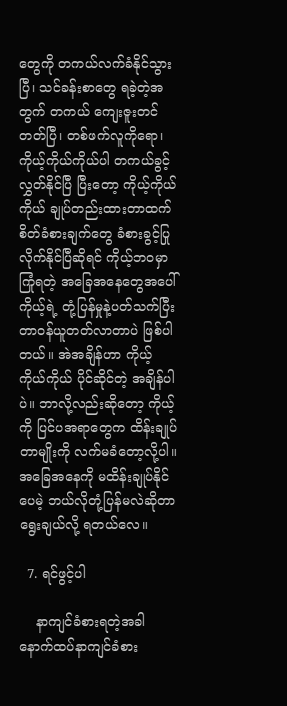တွေကို တကယ်လက်ခံနိုင်သွားပြီ၊ သင်ခန်းစာတွေ ရခဲ့တဲ့အတွက် တကယ် ကျေးဇူးတင်တတ်ပြီ၊ တစ်ဖက်လူကိုရော၊ ကိုယ့်ကိုယ်ကိုယ်ပါ တကယ်ခွင့်လွှတ်နိုင်ပြီ ပြီးတော့ ကိုယ့်ကိုယ်ကိုယ် ချုပ်တည်းထားတာထက် စိတ်ခံစားချက်တွေ ခံစားခွင့်ပြုလိုက်နိုင်ပြီဆိုရင် ကိုယ့်ဘဝမှာ ကြုံရတဲ့ အခြေအနေတွေအပေါ် ကိုယ့်ရဲ့ တုံ့ပြန်မှုနဲ့ပတ်သက်ပြီး တာဝန်ယူတတ်လာတာပဲ ဖြစ်ပါတယ်။ အဲအချိန်ဟာ ကိုယ့်ကိုယ်ကိုယ် ပိုင်ဆိုင်တဲ့ အချိန်ပါပဲ။ ဘာလို့လည်းဆိုတော့ ကိုယ့်ကို ပြင်ပအရာတွေက ထိန်းချုပ်တာမျိုးကို လက်မခံတော့လို့ပါ။ အခြေအနေကို မထိန်းချုပ်နိုင်ပေမဲ့ ဘယ်လိုတုံ့ပြန်မလဲဆိုတာ ရွေးချယ်လို့ ရတယ်လေ။

  7. ရင်ဖွင့်ပါ

    နာကျင်ခံစားရတဲ့အခါ နောက်ထပ်နာကျင်ခံစား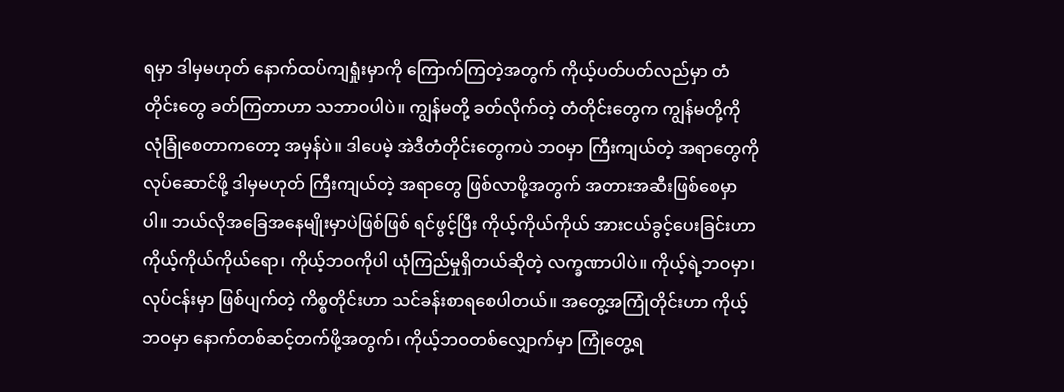ရမှာ ဒါမှမဟုတ် နောက်ထပ်ကျရှုံးမှာကို ကြောက်ကြတဲ့အတွက် ကိုယ့်ပတ်ပတ်လည်မှာ တံတိုင်းတွေ ခတ်ကြတာဟာ သဘာဝပါပဲ။ ကျွန်မတို့ ခတ်လိုက်တဲ့ တံတိုင်းတွေက ကျွန်မတို့ကို လုံခြုံစေတာကတော့ အမှန်ပဲ။ ဒါပေမဲ့ အဲဒီတံတိုင်းတွေကပဲ ဘဝမှာ ကြီးကျယ်တဲ့ အရာတွေကို လုပ်ဆောင်ဖို့ ဒါမှမဟုတ် ကြီးကျယ်တဲ့ အရာတွေ ဖြစ်လာဖို့အတွက် အတားအဆီးဖြစ်စေမှာပါ။ ဘယ်လိုအခြေအနေမျိုးမှာပဲဖြစ်ဖြစ် ရင်ဖွင့်ပြီး ကိုယ့်ကိုယ်ကိုယ် အားငယ်ခွင့်ပေးခြင်းဟာ ကိုယ့်ကိုယ်ကိုယ်ရော၊ ကိုယ့်ဘဝကိုပါ ယုံကြည်မှုရှိတယ်ဆိုတဲ့ လက္ခဏာပါပဲ။ ကိုယ့်ရဲ့ဘဝမှာ၊ လုပ်ငန်းမှာ ဖြစ်ပျက်တဲ့ ကိစ္စတိုင်းဟာ သင်ခန်းစာရစေပါတယ်။ အတွေ့အကြုံတိုင်းဟာ ကိုယ့်ဘဝမှာ နောက်တစ်ဆင့်တက်ဖို့အတွက်၊ ကိုယ့်ဘဝတစ်လျှောက်မှာ ကြုံတွေ့ရ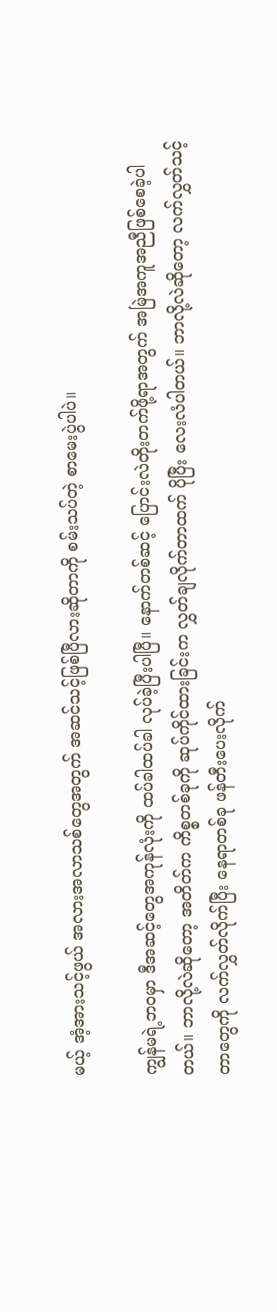မယ့် အံ့အားသင့်ဖွယ် အလားအလာသစ်တွေအတွက် အဆင်သင့်ဖြစ်ပြီလားဆိုတာကို စမ်းသပ်တဲ့ စာမေးပွဲပါပဲ။

ကျွန်မရဲ့ဘဝမှာ ဒီအဆင့်တွေအကုန်လုံးကို ထပ်ခါထပ်ခါ လုပ်ခဲ့ပြီးပါပြီ။ နောက်တစ်ဆင့် ပြောင်းလဲတိုးတက်ဖို့ရာအတွက် အမြဲအကူအညီဖြစ်စေခဲ့ပါတယ်။ ဘာလို့လဲဆိုတော့ အတိတ်က ကိစ္စတစ်ခုကို ဆုပ်ကိုင်ထားခြင်းက လွှတ်ချလိုက်တာထက် ပိုပြီး လေးလံပါတယ်။ ဘာလို့လဲဆိုတော့ လက်လွှတ်သင့်တာတွေကို လက်လွှတ်လိုက်ပြီး နေရာတစ်ခု ဖန်တီးပေးလိုက်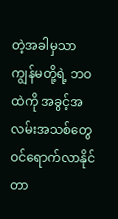တဲ့အခါမှသာ ကျွန်မတို့ရဲ့ ဘဝထဲကို အခွင့်အလမ်းအသစ်တွေ ဝင်ရောက်လာနိုင်တာ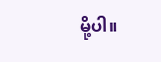မို့ပါ။